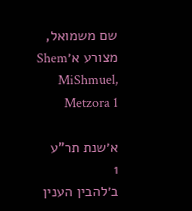שם משמואל, מצורע א׳Shem MiShmuel, Metzora 1

א׳שנת תר"ע
1
ב׳להבין הענין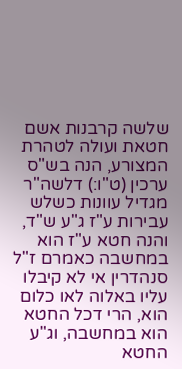שלשה קרבנות אשם חטאת ועולה לטהרת המצורע, הנה בש"ס ערכין (ט"ו:) דלשה"ר מגדיל עוונות כשלש עבירות ע"ז ג"ע ש"ד, והנה חטא ע"ז הוא במחשבה כאמרם ז"ל סנהדרין אי לא קיבלו עליו באלוה לאו כלום הוא, הרי דכל החטא הוא במחשבה, וג"ע החטא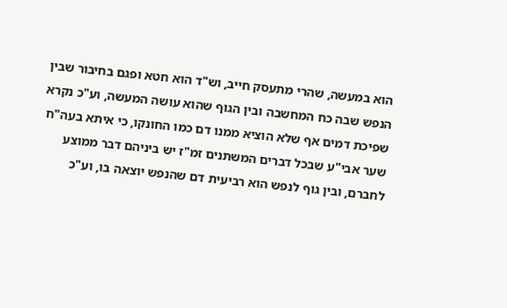הוא במעשה, שהרי מתעסק חייב, וש"ד הוא חטא ופגם בחיבור שבין הנפש שבה כח המחשבה ובין הגוף שהוא עושה המעשה, וע"כ נקרא שפיכת דמים אף שלא הוציא ממנו דם כמו החונקו, כי איתא בעה"ח שער אבי"ע שבכל דברים המשתנים זמ"ז יש ביניהם דבר ממוצע לחברם, ובין גוף לנפש הוא רביעית דם שהנפש יוצאה בו, וע"כ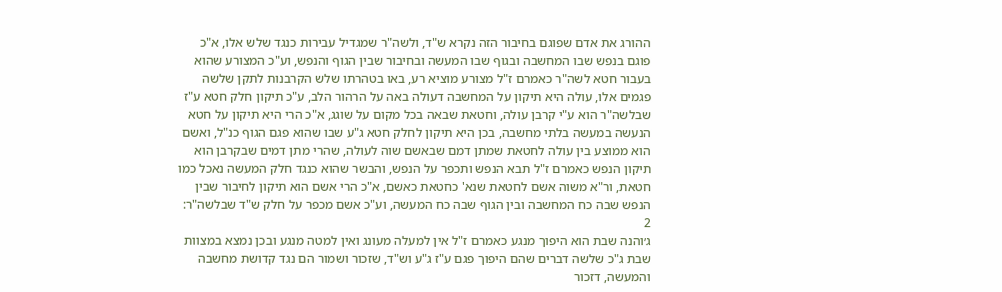ההורג את אדם שפוגם בחיבור הזה נקרא ש"ד, ולשה"ר שמגדיל עבירות כנגד שלש אלו, א"כ פוגם בנפש שבו המחשבה ובגוף שבו המעשה ובחיבור שבין הגוף והנפש, וע"כ המצורע שהוא בעבור חטא לשה"ר כאמרם ז"ל מצורע מוציא רע, באו בטהרתו שלש הקרבנות לתקן שלשה פגמים אלו, עולה היא תיקון על המחשבה דעולה באה על הרהור הלב, ע"כ תיקון חלק חטא ע"ז שבלשה"ר הוא ע"י קרבן עולה, וחטאת שבאה בכל מקום על שוגג, א"כ הרי היא תיקון על חטא הנעשה במעשה בלתי מחשבה, בכן היא תיקון לחלק חטא ג"ע שבו שהוא פגם הגוף כנ"ל, ואשם הוא ממוצע בין עולה לחטאת שמתן דמם שבאשם שוה לעולה, שהרי מתן דמים שבקרבן הוא תיקון הנפש כאמרם ז"ל תבא הנפש ותכפר על הנפש, והבשר שהוא כנגד חלק המעשה נאכל כמו חטאת, ור"א משוה אשם לחטאת שנא' כחטאת כאשם, א"כ הרי אשם הוא תיקון לחיבור שבין הנפש שבה כח המחשבה ובין הגוף שבה כח המעשה, וע"כ אשם מכפר על חלק ש"ד שבלשה"ר:
2
ג׳והנה שבת הוא היפוך מנגע כאמרם ז"ל אין למעלה מעונג ואין למטה מנגע ובכן נמצא במצוות שבת ג"כ שלשה דברים שהם היפוך פגם ע"ז ג"ע וש"ד, שזכור ושמור הם נגד קדושת מחשבה והמעשה, דזכור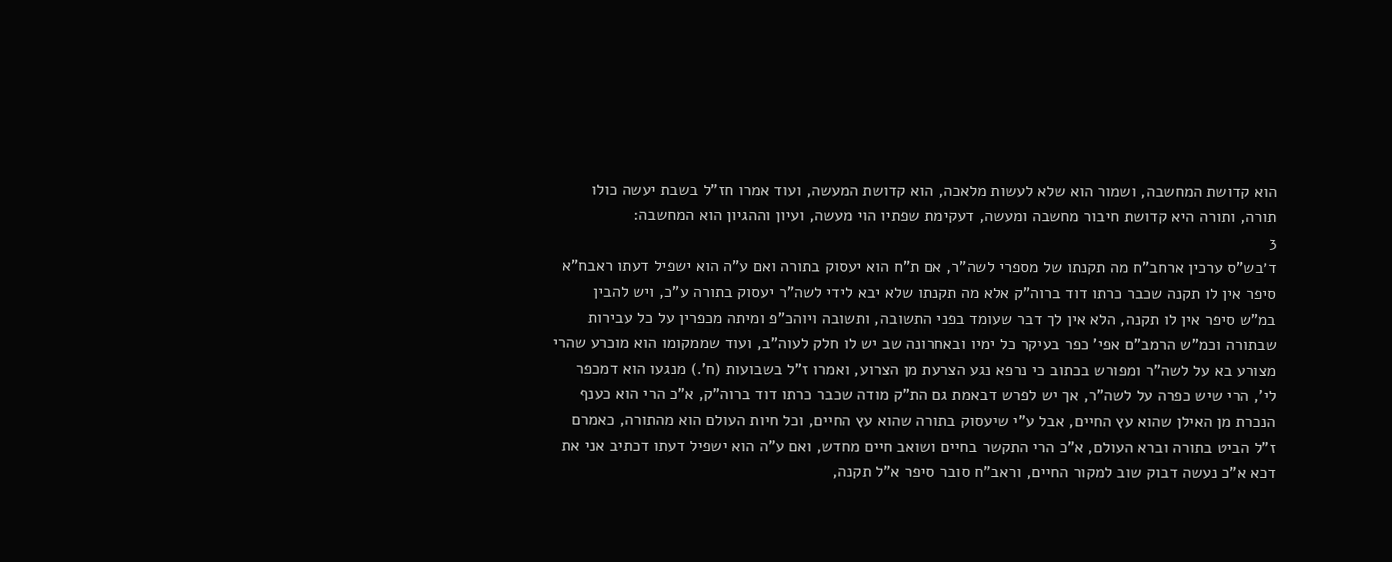הוא קדושת המחשבה, ושמור הוא שלא לעשות מלאכה, הוא קדושת המעשה, ועוד אמרו חז"ל בשבת יעשה כולו תורה, ותורה היא קדושת חיבור מחשבה ומעשה, דעקימת שפתיו הוי מעשה, ועיון וההגיון הוא המחשבה:
3
ד׳בש"ס ערכין ארחב"ח מה תקנתו של מספרי לשה"ר, אם ת"ח הוא יעסוק בתורה ואם ע"ה הוא ישפיל דעתו ראבח"א סיפר אין לו תקנה שכבר כרתו דוד ברוה"ק אלא מה תקנתו שלא יבא לידי לשה"ר יעסוק בתורה ע"כ, ויש להבין במ"ש סיפר אין לו תקנה, הלא אין לך דבר שעומד בפני התשובה, ותשובה ויוהכ"פ ומיתה מכפרין על כל עבירות שבתורה וכמ"ש הרמב"ם אפי' כפר בעיקר כל ימיו ובאחרונה שב יש לו חלק לעוה"ב, ועוד שממקומו הוא מוכרע שהרי מצורע בא על לשה"ר ומפורש בכתוב כי נרפא נגע הצרעת מן הצרוע, ואמרו ז"ל בשבועות (ח'.) מנגעו הוא דמכפר לי', הרי שיש כפרה על לשה"ר, אך יש לפרש דבאמת גם הת"ק מודה שכבר כרתו דוד ברוה"ק, א"כ הרי הוא כענף הנכרת מן האילן שהוא עץ החיים, אבל ע"י שיעסוק בתורה שהוא עץ החיים, וכל חיות העולם הוא מהתורה, כאמרם ז"ל הביט בתורה וברא העולם, א"כ הרי התקשר בחיים ושואב חיים מחדש, ואם ע"ה הוא ישפיל דעתו דכתיב אני את דכא א"כ נעשה דבוק שוב למקור החיים, וראב"ח סובר סיפר א"ל תקנה,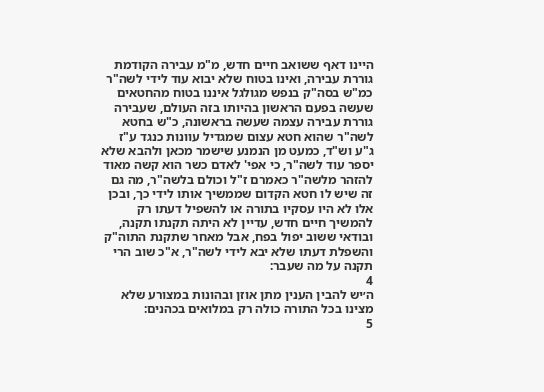היינו דאף ששואב חיים חדש, מ"מ עבירה הקודמת גוררת עבירה, ואינו בטוח שלא יבוא עוד לידי לשה"ר כמ"ש בסה"ק בנפש מגולגל איננו בטוח מהחטאים שעשה בפעם הראשון בהיותו בזה העולם, שעבירה גוררת עבירה עצמה שעשה בראשונה, כ"ש בחטא לשה"ר שהוא חטא עצום שמגדיל עוונות כנגד ע"ז ג"ע וש"ד, כמעט מן הנמנע שישמר מכאן ולהבא שלא יספר עוד לשה"ר, כי אפי' לאדם כשר הוא קשה מאוד להזהר מלשה"ר כאמרם ז"ל וכולם בלשה"ר, מה גם זה שיש לו חטא הקדום שממשיך אותו לידי כך, ובכן אלו לא היו עסקיו בתורה או להשפיל דעתו רק להמשיך חיים חדש, עדיין לא היתה תקנתו תקנה, ובודאי ששוב יפול בפח, אבל מאחר שתקנת התוה"ק והשפלת דעתו שלא יבא לידי לשה"ר, א"כ שוב הרי תקנה על מה שעבר:
4
ה׳יש להבין הענין מתן אוזן ובהונות במצורע שלא מצינו בכל התורה כולה רק במלואים בכהנים:
5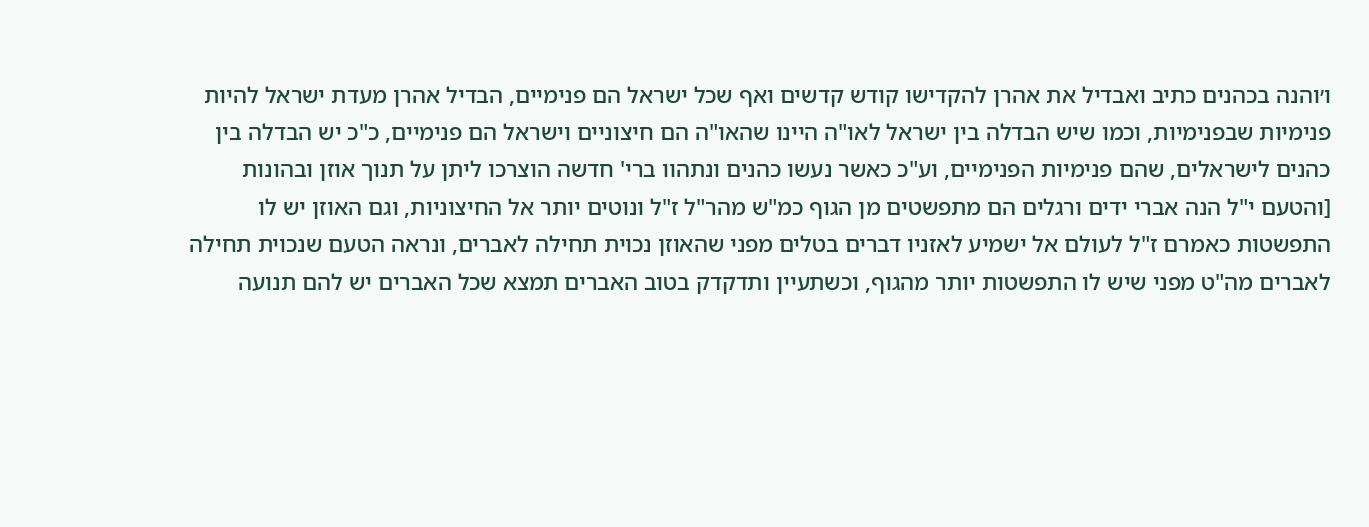ו׳והנה בכהנים כתיב ואבדיל את אהרן להקדישו קודש קדשים ואף שכל ישראל הם פנימיים, הבדיל אהרן מעדת ישראל להיות פנימיות שבפנימיות, וכמו שיש הבדלה בין ישראל לאו"ה היינו שהאו"ה הם חיצוניים וישראל הם פנימיים, כ"כ יש הבדלה בין כהנים לישראלים, שהם פנימיות הפנימיים, וע"כ כאשר נעשו כהנים ונתהוו ברי' חדשה הוצרכו ליתן על תנוך אוזן ובהונות [והטעם י"ל הנה אברי ידים ורגלים הם מתפשטים מן הגוף כמ"ש מהר"ל ז"ל ונוטים יותר אל החיצוניות, וגם האוזן יש לו התפשטות כאמרם ז"ל לעולם אל ישמיע לאזניו דברים בטלים מפני שהאוזן נכוית תחילה לאברים, ונראה הטעם שנכוית תחילה לאברים מה"ט מפני שיש לו התפשטות יותר מהגוף, וכשתעיין ותדקדק בטוב האברים תמצא שכל האברים יש להם תנועה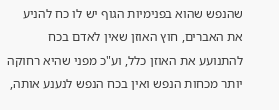שהנפש שהוא בפנימיות הגוף יש לו כח להניע את האברים, חוץ האוזן שאין לאדם בכח להתנועע את האוזן כלל, וע"כ מפני שהיא רחוקה יותר מכחות הנפש ואין בכח הנפש לנענע אותה,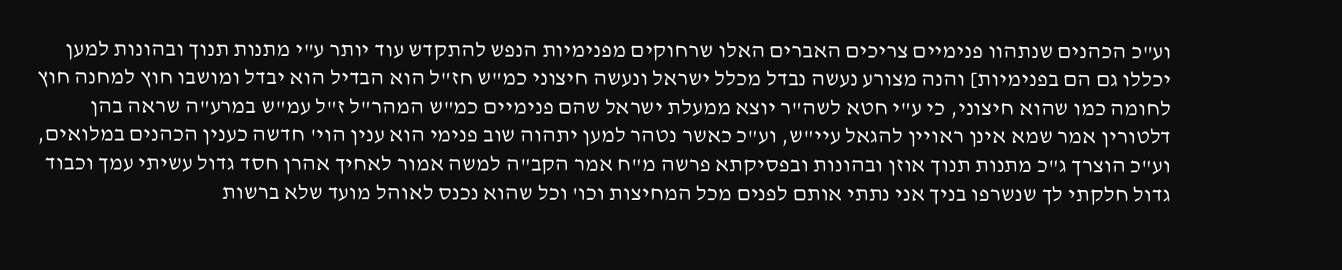וע"כ הכהנים שנתהוו פנימיים צריכים האברים האלו שרחוקים מפנימיות הנפש להתקדש עוד יותר ע"י מתנות תנוך ובהונות למען יכללו גם הם בפנימיות] והנה מצורע נעשה נבדל מכלל ישראל ונעשה חיצוני כמ"ש חז"ל הוא הבדיל הוא יבדל ומושבו חוץ למחנה חוץ לחומה כמו שהוא חיצוני, כי ע"י חטא לשה"ר יוצא ממעלת ישראל שהם פנימיים כמ"ש המהר"ל ז"ל עמ"ש במרע"ה שראה בהן דלטורין אמר שמא אינן ראויין להגאל עיי"ש, וע"כ כאשר נטהר למען יתהוה שוב פנימי הוא ענין הוי' חדשה כענין הכהנים במלואים, וע"כ הוצרך ג"כ מתנות תנוך אוזן ובהונות ובפסיקתא פרשה מ"ח אמר הקב"ה למשה אמור לאחיך אהרן חסד גדול עשיתי עמך וכבוד גדול חלקתי לך שנשרפו בניך אני נתתי אותם לפנים מכל המחיצות וכו' וכל שהוא נכנס לאוהל מועד שלא ברשות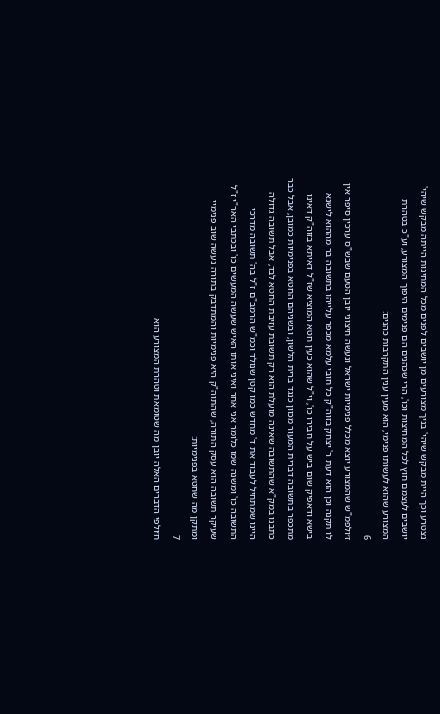נצטרע וכך היית מבקש שיהי' בניך מצורעים מן יושבים לפנים מכל המחינות הייתה מבקש שיהי' יושבים לעצמם חוץ לכל המחיצות וכו', הרי שכהנים הם פנימים היפוך המצורע, וע"כ בטהרת המצורע שהוא לעשותו פנימי, הוא מעין ענין התקרבות כהנים:
6
ז׳ולפמ"ש שהמצורע יוצא מכלל פנימיות ישראל ונעשה חיצוני יובן הטעם שבש"ס ערכין סיפר אין לו תקנה וכן הוא דעת ר' יצחק בזוה"ק כל חובי עלמא מכפר עלייהו בתשובה בר מההוא לישנא בישא ודאפיק שום ביש על חבירו כו', וי"ל שהוא כעין חטא המוציא שז"ל דאיתא בזוה"ק דאינו מתכפר בתשובה דברית המעור מכוון כנגד ברית הלשון, ובשניהם החטא בפנימיות כמובן, אבל כבר כתבנו במק"א שהתשובה שאינה מועלת הוא רק תשובת עזיבת החטא לבד, אבל תשובה גדולה היינו שמתחיל לעבוד את ד' מחדש כמו קטן שנולד וכמ"ש הרמב"ם ז"ל בה' תשובה מדרכי התשובה כו' ומשנה שמו כלומר אני אחר ואיני אותו האיש שעשה המעשים כו' ובכתבי האר"י ז"ל שעיקר תשובה הוא עסק התורה, שהתוה"ק היא פנימיות והמתדבק בתורה נעשה שוב פנימיי ומתקן מה שחטא בפנימיות:
7
ח׳ולפי הדברים האלה יובן מה שטומאת וטהרת המצורע הוא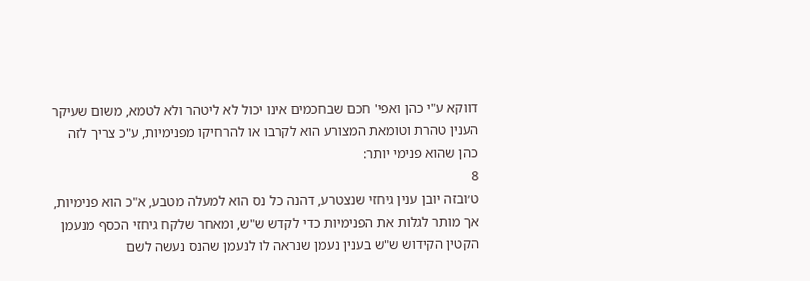דווקא ע"י כהן ואפי' חכם שבחכמים אינו יכול לא ליטהר ולא לטמא, משום שעיקר הענין טהרת וטומאת המצורע הוא לקרבו או להרחיקו מפנימיות, ע"כ צריך לזה כהן שהוא פנימי יותר:
8
ט׳ובזה יובן ענין גיחזי שנצטרע, דהנה כל נס הוא למעלה מטבע, א"כ הוא פנימיות, אך מותר לגלות את הפנימיות כדי לקדש ש"ש, ומאחר שלקח גיחזי הכסף מנעמן הקטין הקידוש ש"ש בענין נעמן שנראה לו לנעמן שהנס נעשה לשם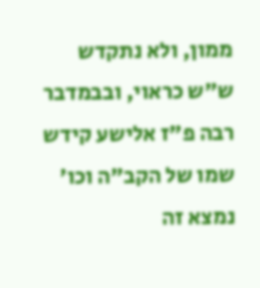ממון, ולא נתקדש ש"ש כראוי, ובבמדבר רבה פ"ז אלישע קידש שמו של הקב"ה וכו' נמצא זה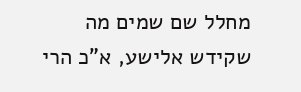מחלל שם שמים מה שקידש אלישע, א"כ הרי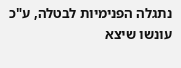נתגלה הפנימיות לבטלה, ע"כ עונשו שיצא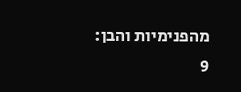מהפנימיות והבן:
9